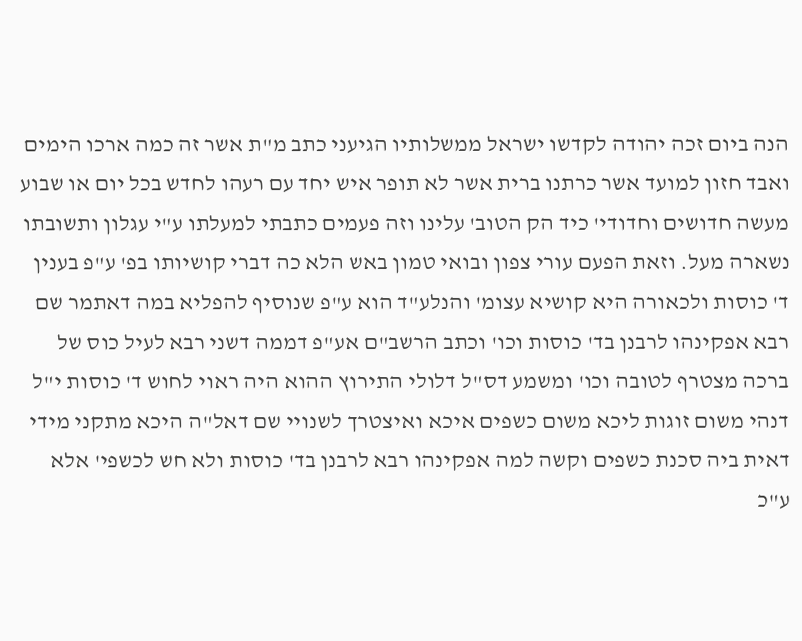הנה ביום זכה יהודה לקדשו ישראל ממשלותיו הגיעני כתב מ"ת אשר זה כמה ארכו הימים ואבד חזון למועד אשר כרתנו ברית אשר לא תופר איש יחד עם רעהו לחדש בכל יום או שבוע מעשה חדושים וחדודי' כיד הק הטוב' עלינו וזה פעמים כתבתי למעלתו ע"י עגלון ותשובתו נשארה מעל. וזאת הפעם עורי צפון ובואי טמון באש הלא כה דברי קושיותו בפ' ע"פ בענין ד' כוסות ולכאורה היא קושיא עצומ' והנלע"ד הוא ע"פ שנוסיף להפליא במה דאתמר שם רבא אפקינהו לרבנן בד' כוסות וכו' וכתב הרשב"ם אע"פ דממה דשני רבא לעיל כוס של ברכה מצטרף לטובה וכו' ומשמע דס"ל דלולי התירוץ ההוא היה ראוי לחוש ד' כוסות י"ל דנהי משום זוגות ליכא משום כשפים איכא ואיצטרך לשנויי שם דאל"ה היכא מתקני מידי דאית ביה סכנת כשפים וקשה למה אפקינהו רבא לרבנן בד' כוסות ולא חש לכשפי' אלא ע"כ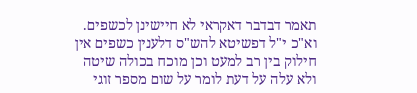תאמר דבדבר דאקראי לא חיישינן לכשפים. וא"כ י"ל דפשיטא להש"ס דלענין כשפים אין חילוק בין רב למעט וכן מוכח בכולה שיטה ולא עלה על דעת לומר על שום מספר זוגי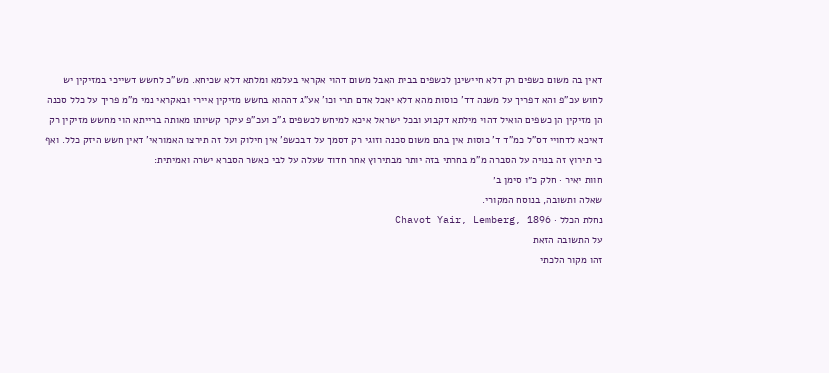דאין בה משום כשפים רק דלא חיישינן לכשפים בבית האבל משום דהוי אקראי בעלמא ומלתא דלא שכיחא. מש"כ לחשש דשייכי במזיקין יש לחוש עכ"פ והא דפריך על משנה דד' כוסות מהא דלא יאכל אדם תרי וכו' אע"ג דההוא בחשש מזיקין איירי ובאקראי נמי מ"מ פריך על כלל סכנה הן מזיקין הן כשפים הואיל דהוי מילתא דקבוע ובכל ישראל איכא למיחש לכשפים ג"כ ועכ"פ עיקר קשיותו מאותה ברייתא הוי מחשש מזיקין רק דאיכא לדחויי דס"ל כמ"ד ד' כוסות אין בהם משום סכנה וזוגי רק דסמך על דבכשפ' אין חילוק ועל זה תירצו האמוראי' דאין חשש היזק כלל. ואף כי תירוץ זה בנויה על הסברה מ"מ בחרתי בזה יותר מבתירוץ אחר חדוד שעלה על לבי כאשר הסברא ישרה ואמיתית:
חוות יאיר · חלק כ״ו סימן ב׳
שאלה ותשובה, בנוסח המקורי.
נחלת הכלל · Chavot Yair, Lemberg, 1896
על התשובה הזאת
זהו מקור הלכתי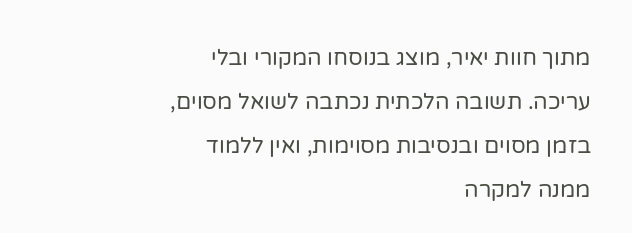מתוך חוות יאיר, מוצג בנוסחו המקורי ובלי עריכה. תשובה הלכתית נכתבה לשואל מסוים, בזמן מסוים ובנסיבות מסוימות, ואין ללמוד ממנה למקרה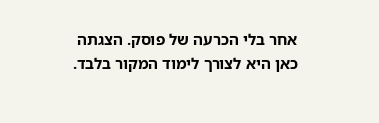אחר בלי הכרעה של פוסק. הצגתה כאן היא לצורך לימוד המקור בלבד.